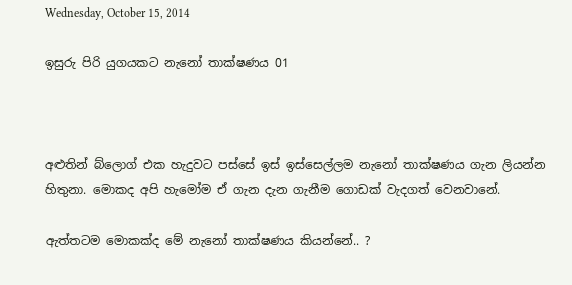Wednesday, October 15, 2014

ඉසුරු පිරි යුගයකට නැනෝ තාක්ෂණය 01



අළුතින් බ්ලොග් එක හැදුවට පස්සේ ඉස් ඉස්සෙල්ලම නැනෝ තාක්ෂණය ගැන ලියන්න හිතුනා. මොකද අපි හැමෝම ඒ ගැන දැන ගැනීම ගොඩක් වැදගත් වෙනවානේ.

ඇත්තටම මොකක්ද මේ නැනෝ තාක්ෂණය කියන්නේ.. ?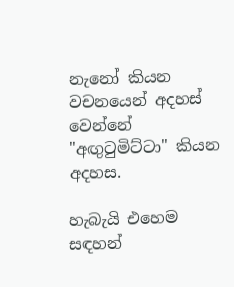නැනෝ කියන වචනයෙන් අදහස් වෙන්නේ "අඟුටුමිට්ටා" කියන අදහස.

හැබැයි එහෙම සඳහන්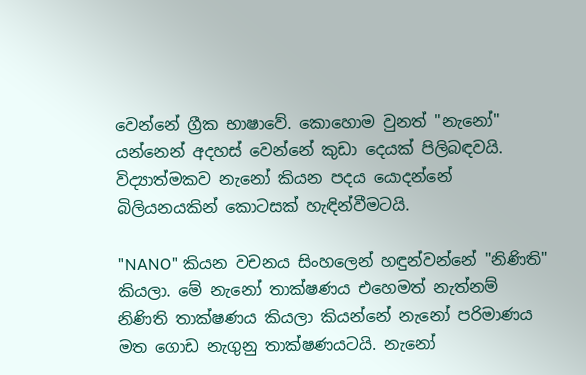වෙන්නේ ග්‍රීක භාෂාවේ. කොහොම වුනත් "නැනෝ" යන්නෙන් අදහස් වෙන්නේ කුඩා දෙයක් පිලිබඳවයි. විද්‍යාත්මකව නැනෝ කියන පදය යොදන්නේ බිලියනයකින් කොටසක් හැඳින්වීමටයි.

"NANO" කියන වචනය සිංහලෙන් හඳුන්වන්නේ "නිණිති" කියලා. මේ නැනෝ තාක්ෂණය එහෙමත් නැත්නම් නිණිති තාක්ෂණය කියලා කියන්නේ නැනෝ පරිමාණය මත ගොඩ නැගුනු තාක්ෂණයටයි. නැනෝ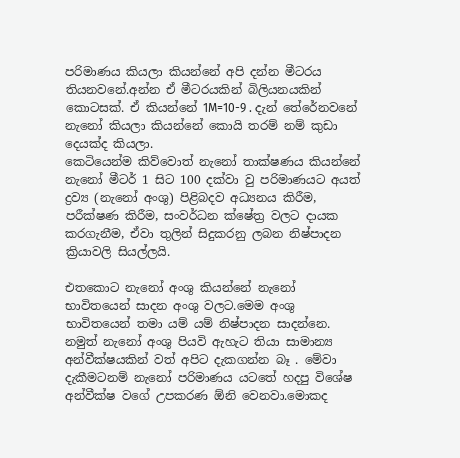පරිමාණය කියලා කියන්නේ අපි දන්න මීටරය තියනවනේ.අන්න ඒ මීටරයකින් බිලියනයකින් කොටසක්. ඒ කියන්නේ 1M=10-9 . දැන් තේරේනවනේ නැනෝ කියලා කියන්නේ කොයි තරම් නම් කුඩා දෙයක්ද කියලා.
කෙටියෙන්ම කිව්වොත් නැනෝ තාක්ෂණය කියන්නේ නැනෝ මීටර් 1 සිට 100 දක්වා වු පරිමාණයට අයත් ද්‍රව්‍ය (නැනෝ අංශු) පිළිබදව අධ්‍යනය කිරීම, පරීක්ෂණ කිරීම, සංවර්ධන ක්ෂේත්‍ර වලට දායක කරගැනීම, ඒවා තුලින් සිදුකරනු ලබන නිෂ්පාදන ක්‍රියාවලි සියල්ලයි.

එතකොට නැනෝ අංශු කියන්නේ නැනෝ භාවිතයෙන් සාදන අංශු වලට.මෙම අංශු භාවිතයෙන් තමා යම් යම් නිෂ්පාදන සාදන්නෙ. නමුත් නැනෝ අංශු පියවි ඇහැට තියා සාමාන්‍ය අන්වීක්ෂයකින් වත් අපිට දැකගන්න බෑ . මේවා දැකීමටනම් නැනෝ පරිමාණය යටතේ හදපු විශේෂ අන්වීක්ෂ වගේ උපකරණ ඕනි වෙනවා.මොකද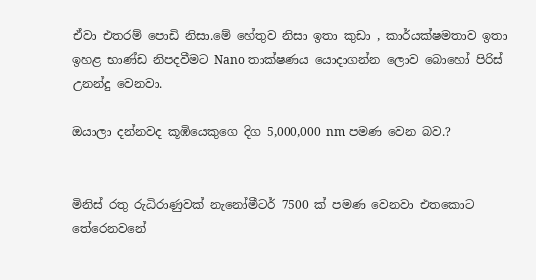ඒවා එතරම් පොඩි නිසා.මේ හේතුව නිසා ඉතා කුඩා , කාර්යක්ෂමතාව ඉතා ඉහළ භාණ්ඩ නිපදවීමට Nano තාක්ෂණය යොදාගන්න ලොව බොහෝ පිරිස් උනන්දු වෙනවා.

ඔයාලා දන්නවද කූඹියෙකුගෙ දිග 5,000,000 nm පමණ වෙන බව.?


මිනිස් රතු රුධිරාණුවක් නැනෝමීටර් 7500 ක් පමණ වෙනවා එතකොට තේරෙනවනේ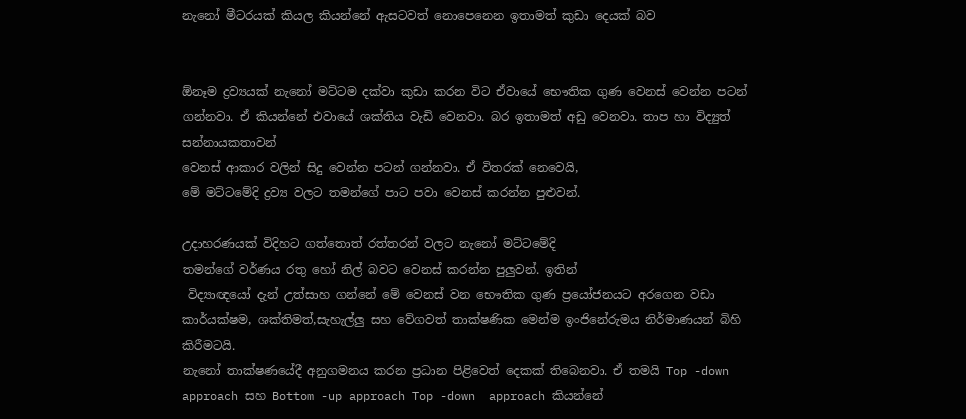නැනෝ මීටරයක් කියල කියන්නේ ඇසටවත් නොපෙනෙන ඉතාමත් කුඩා දෙයක් බව


ඕනෑම ද්‍රව්‍යයක් නැනෝ මට්ටම දක්වා කුඩා කරන විට ඒවායේ භෞතික ගුණ වෙනස් වෙන්න පටන් ගන්නවා. ඒ කියන්නේ එවායේ ශක්තිය වැඩි වෙනවා. බර ඉතාමත් අඩු වෙනවා. තාප හා විද්‍යුත් සන්නායකතාවන්
වෙනස් ආකාර වලින් සිදු වෙන්න පටන් ගන්නවා. ඒ විතරක් නෙවෙයි,
මේ මට්ටමේදි ද්‍රව්‍ය වලට තමන්ගේ පාට පවා වෙනස් කරන්න පුළුවන්.

උදාහරණයක් විදිහට ගත්තොත් රත්තරන් වලට නැනෝ මට්ටමේදි
තමන්ගේ වර්ණය රතු හෝ නිල් බවට වෙනස් කරන්න පුලුවන්. ඉතින්
 විද්‍යාඥයෝ දැන් උත්සාහ ගන්නේ මේ වෙනස් වන භෞතික ගුණ ප්‍රයෝජනයට අරගෙන වඩා කාර්යක්ෂම, ශක්තිමත්,සැහැල්ලු සහ වේගවත් තාක්ෂණික මෙන්ම ඉංජිනේරුමය නිර්මාණයන් බිහි කිරීමටයි.
නැනෝ තාක්ෂණයේදී අනුගමනය කරන ප්‍රධාන පිළිවෙත් දෙකක් තිබෙනවා. ඒ තමයි Top -down  approach සහ Bottom -up approach Top -down  approach කියන්නේ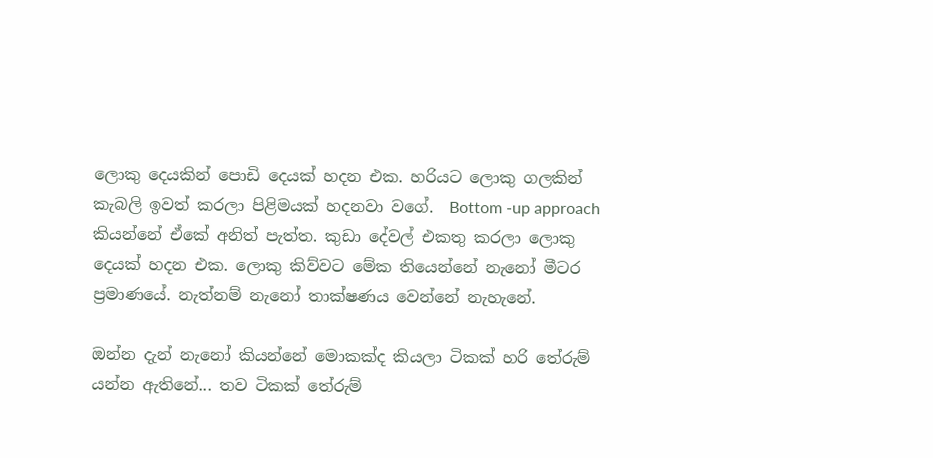ලොකු දෙයකින් පොඩි දෙයක් හදන එක. හරියට ලොකු ගලකින් කැබලි ඉවත් කරලා පිළිමයක් හදනවා වගේ.  Bottom -up approach කියන්නේ ඒකේ අනිත් පැත්ත. කුඩා දේවල් එකතු කරලා ලොකු දෙයක් හදන එක. ලොකු කිව්වට මේක තියෙන්නේ නැනෝ මීටර ප්‍රමාණයේ. නැත්නම් නැනෝ තාක්ෂණය වෙන්නේ නැහැනේ.

ඔන්න දැන් නැනෝ කියන්නේ මොකක්ද කියලා ටිකක් හරි තේරුම් යන්න ඇතිනේ... තව ටිකක් තේරුම්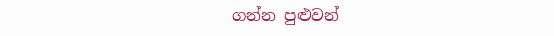ගන්න පුළුවන්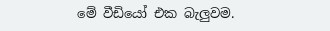මේ වීඩියෝ එක බැලුවම.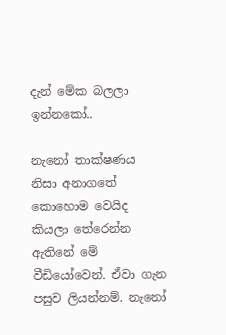දැන් මේක බලලා ඉන්නකෝ..

නැනෝ තාක්ෂණය නිසා අනාගතේ කොහොම වෙයිද කියලා තේරෙන්න ඇතිනේ මේ වීඩියෝවෙන්. ඒවා ගැන පසුව ලියන්නම්. නැනෝ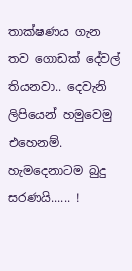තාක්ෂණය ගැන තව ගොඩක් දේවල් තියනවා.. දෙවැනි ලිපියෙන් හමුවෙමු එහෙනම්. හැමදෙනාටම බුදු සරණයි...... !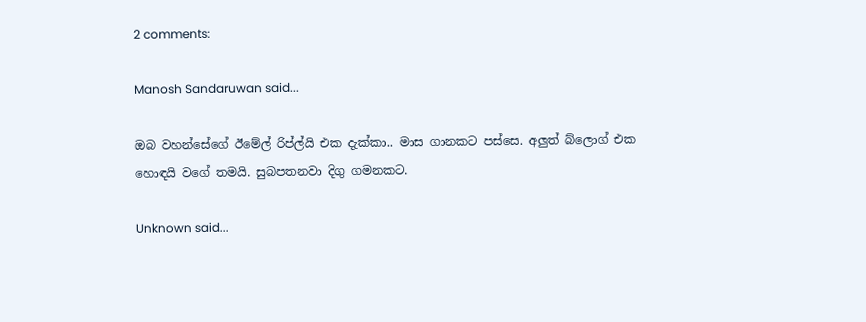2 comments:

Manosh Sandaruwan said...

ඔබ වහන්සේගේ ඊමේල් රිප්ල්යි එක දැක්කා.. මාස ගානකට පස්සෙ. අලුත් බ්ලොග් එක හොඳයි වගේ තමයි. සුබපතනවා දිගු ගමනකට.

Unknown said...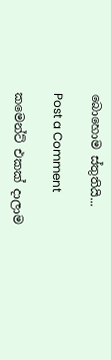බොහොම ස්තුතියි...

Post a Comment

කමෙන්ට් එකක් දාලාම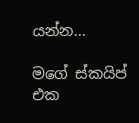යන්න...

මගේ ස්කයිප් එක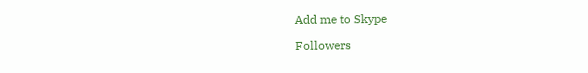Add me to Skype

Followers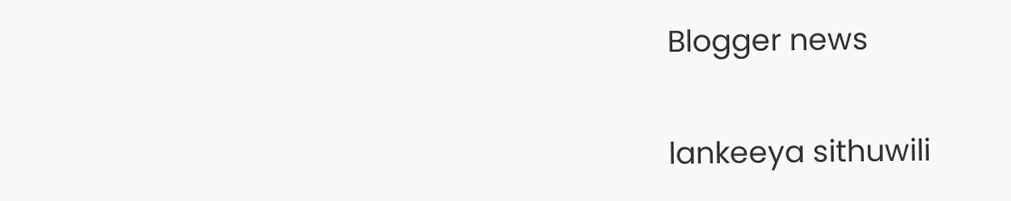Blogger news

lankeeya sithuwili